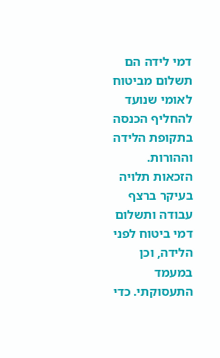דמי לידה הם תשלום מביטוח לאומי שנועד להחליף הכנסה בתקופת הלידה וההורות. הזכאות תלויה בעיקר ברצף עבודה ותשלום דמי ביטוח לפני הלידה, וכן במעמד התעסוקתי. כדי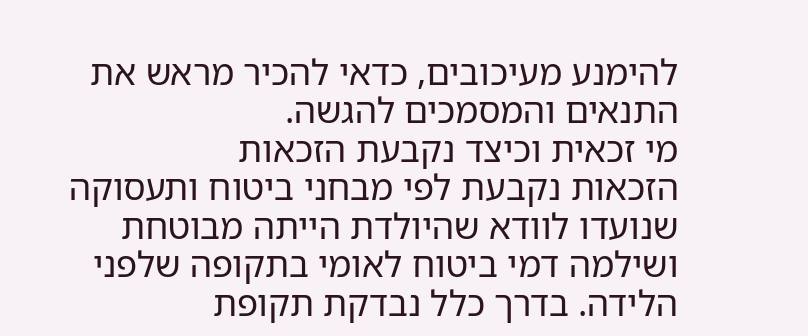להימנע מעיכובים, כדאי להכיר מראש את התנאים והמסמכים להגשה.
מי זכאית וכיצד נקבעת הזכאות
הזכאות נקבעת לפי מבחני ביטוח ותעסוקה שנועדו לוודא שהיולדת הייתה מבוטחת ושילמה דמי ביטוח לאומי בתקופה שלפני הלידה. בדרך כלל נבדקת תקופת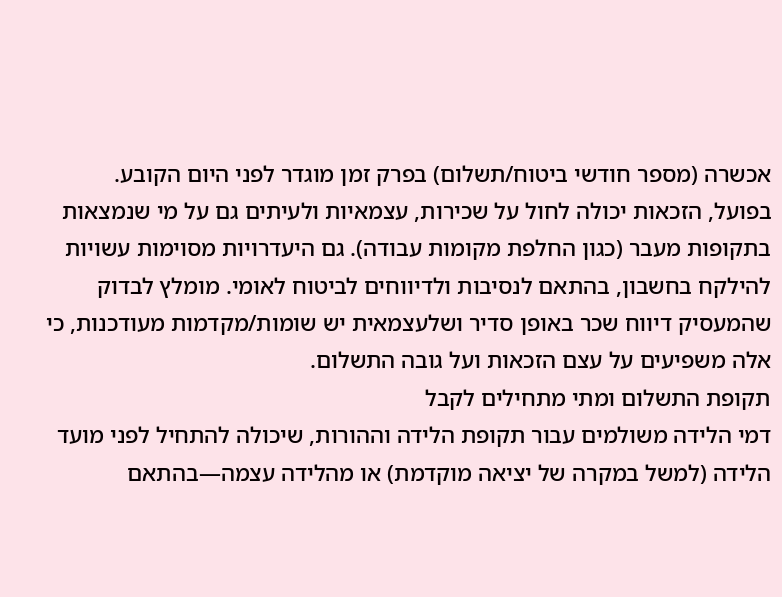אכשרה (מספר חודשי ביטוח/תשלום) בפרק זמן מוגדר לפני היום הקובע.
בפועל, הזכאות יכולה לחול על שכירות, עצמאיות ולעיתים גם על מי שנמצאות בתקופות מעבר (כגון החלפת מקומות עבודה). גם היעדרויות מסוימות עשויות להילקח בחשבון, בהתאם לנסיבות ולדיווחים לביטוח לאומי. מומלץ לבדוק שהמעסיק דיווח שכר באופן סדיר ושלעצמאית יש שומות/מקדמות מעודכנות, כי אלה משפיעים על עצם הזכאות ועל גובה התשלום.
תקופת התשלום ומתי מתחילים לקבל
דמי הלידה משולמים עבור תקופת הלידה וההורות, שיכולה להתחיל לפני מועד הלידה (למשל במקרה של יציאה מוקדמת) או מהלידה עצמה—בהתאם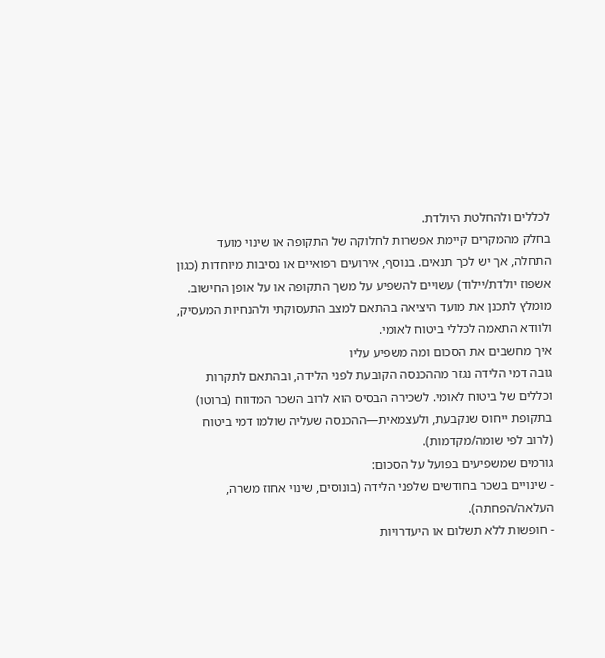לכללים ולהחלטת היולדת.
בחלק מהמקרים קיימת אפשרות לחלוקה של התקופה או שינוי מועד התחלה, אך יש לכך תנאים. בנוסף, אירועים רפואיים או נסיבות מיוחדות (כגון אשפוז יולדת/יילוד) עשויים להשפיע על משך התקופה או על אופן החישוב. מומלץ לתכנן את מועד היציאה בהתאם למצב התעסוקתי ולהנחיות המעסיק, ולוודא התאמה לכללי ביטוח לאומי.
איך מחשבים את הסכום ומה משפיע עליו
גובה דמי הלידה נגזר מההכנסה הקובעת לפני הלידה, ובהתאם לתקרות וכללים של ביטוח לאומי. לשכירה הבסיס הוא לרוב השכר המדווח (ברוטו) בתקופת ייחוס שנקבעת, ולעצמאית—ההכנסה שעליה שולמו דמי ביטוח (לרוב לפי שומה/מקדמות).
גורמים שמשפיעים בפועל על הסכום:
- שינויים בשכר בחודשים שלפני הלידה (בונוסים, שינוי אחוז משרה, העלאה/הפחתה).
- חופשות ללא תשלום או היעדרויות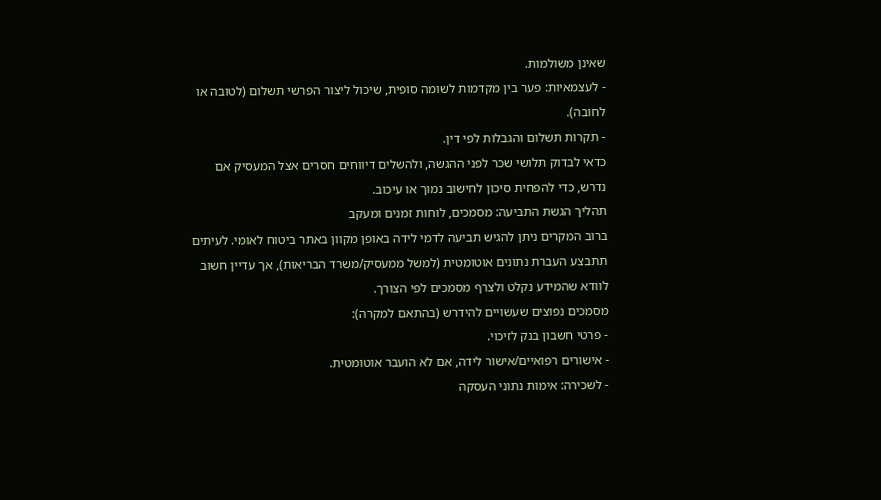שאינן משולמות.
- לעצמאיות: פער בין מקדמות לשומה סופית, שיכול ליצור הפרשי תשלום (לטובה או לחובה).
- תקרות תשלום והגבלות לפי דין.
כדאי לבדוק תלושי שכר לפני ההגשה, ולהשלים דיווחים חסרים אצל המעסיק אם נדרש, כדי להפחית סיכון לחישוב נמוך או עיכוב.
תהליך הגשת התביעה: מסמכים, לוחות זמנים ומעקב
ברוב המקרים ניתן להגיש תביעה לדמי לידה באופן מקוון באתר ביטוח לאומי. לעיתים תתבצע העברת נתונים אוטומטית (למשל ממעסיק/משרד הבריאות), אך עדיין חשוב לוודא שהמידע נקלט ולצרף מסמכים לפי הצורך.
מסמכים נפוצים שעשויים להידרש (בהתאם למקרה):
- פרטי חשבון בנק לזיכוי.
- אישורים רפואיים/אישור לידה, אם לא הועבר אוטומטית.
- לשכירה: אימות נתוני העסקה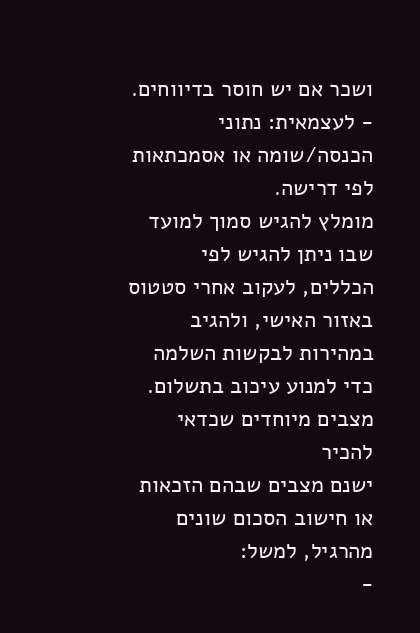ושכר אם יש חוסר בדיווחים.
- לעצמאית: נתוני הכנסה/שומה או אסמכתאות לפי דרישה.
מומלץ להגיש סמוך למועד שבו ניתן להגיש לפי הכללים, לעקוב אחרי סטטוס באזור האישי, ולהגיב במהירות לבקשות השלמה כדי למנוע עיכוב בתשלום.
מצבים מיוחדים שכדאי להכיר
ישנם מצבים שבהם הזכאות או חישוב הסכום שונים מהרגיל, למשל:
-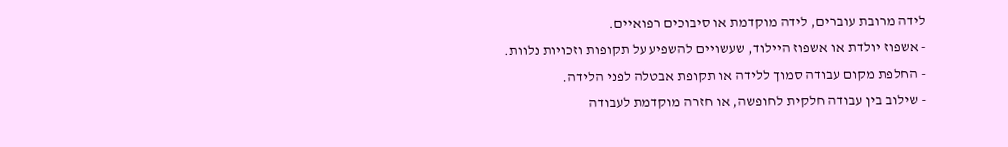לידה מרובת עוברים, לידה מוקדמת או סיבוכים רפואיים.
- אשפוז יולדת או אשפוז היילוד, שעשויים להשפיע על תקופות וזכויות נלוות.
- החלפת מקום עבודה סמוך ללידה או תקופת אבטלה לפני הלידה.
- שילוב בין עבודה חלקית לחופשה, או חזרה מוקדמת לעבודה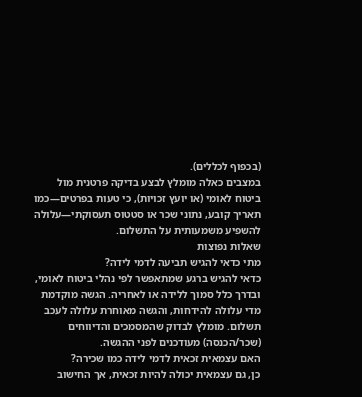(בכפוף לכללים).
במצבים כאלה מומלץ לבצע בדיקה פרטנית מול ביטוח לאומי (או יועץ זכויות), כי טעות בפרטים—כמו תאריך קובע, נתוני שכר או סטטוס תעסוקתי—עלולה להשפיע משמעותית על התשלום.
שאלות נפוצות
מתי כדאי להגיש תביעה לדמי לידה?
כדאי להגיש ברגע שמתאפשר לפי נהלי ביטוח לאומי, ובדרך כלל סמוך ללידה או לאחריה. הגשה מוקדמת מדי עלולה להידחות, והגשה מאוחרת עלולה לעכב תשלום. מומלץ לבדוק שהמסמכים והדיווחים (שכר/הכנסה) מעודכנים לפני ההגשה.
האם עצמאית זכאית לדמי לידה כמו שכירה?
כן, גם עצמאית יכולה להיות זכאית, אך החישוב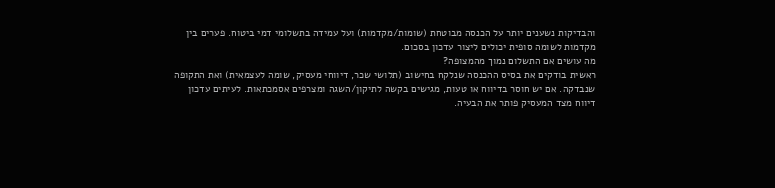והבדיקות נשענים יותר על הכנסה מבוטחת (שומות/מקדמות) ועל עמידה בתשלומי דמי ביטוח. פערים בין מקדמות לשומה סופית יכולים ליצור עדכון בסכום.
מה עושים אם התשלום נמוך מהמצופה?
ראשית בודקים את בסיס ההכנסה שנלקח בחישוב (תלושי שכר, דיווחי מעסיק, שומה לעצמאית) ואת התקופה שנבדקה. אם יש חוסר בדיווח או טעות, מגישים בקשה לתיקון/השגה ומצרפים אסמכתאות. לעיתים עדכון דיווח מצד המעסיק פותר את הבעיה.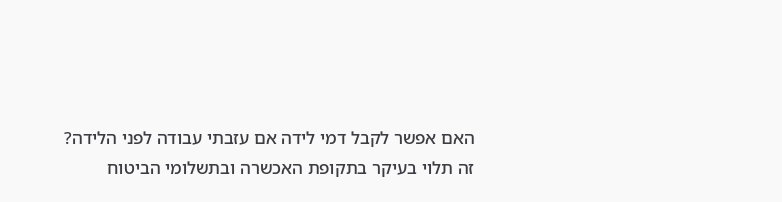האם אפשר לקבל דמי לידה אם עזבתי עבודה לפני הלידה?
זה תלוי בעיקר בתקופת האכשרה ובתשלומי הביטוח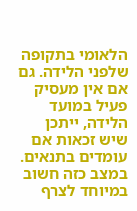הלאומי בתקופה שלפני הלידה. גם אם אין מעסיק פעיל במועד הלידה, ייתכן שיש זכאות אם עומדים בתנאים. במצב כזה חשוב במיוחד לצרף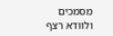מסמכים ולוודא רצף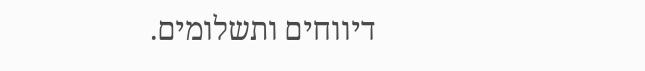דיווחים ותשלומים.